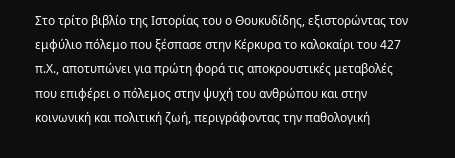Στο τρίτο βιβλίο της Ιστορίας του ο Θουκυδίδης, εξιστορώντας τον εμφύλιο πόλεμο που ξέσπασε στην Κέρκυρα το καλοκαίρι του 427 π.Χ., αποτυπώνει για πρώτη φορά τις αποκρουστικές μεταβολές που επιφέρει ο πόλεμος στην ψυχή του ανθρώπου και στην κοινωνική και πολιτική ζωή, περιγράφοντας την παθολογική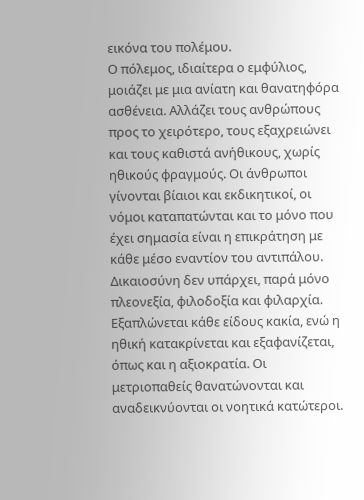εικόνα του πολέμου.
Ο πόλεμος, ιδιαίτερα ο εμφύλιος, μοιάζει με μια ανίατη και θανατηφόρα ασθένεια. Αλλάζει τους ανθρώπους προς το χειρότερο, τους εξαχρειώνει και τους καθιστά ανήθικους, χωρίς ηθικούς φραγμούς. Οι άνθρωποι γίνονται βίαιοι και εκδικητικοί, οι νόμοι καταπατώνται και το μόνο που έχει σημασία είναι η επικράτηση με κάθε μέσο εναντίον του αντιπάλου. Δικαιοσύνη δεν υπάρχει, παρά μόνο πλεονεξία, φιλοδοξία και φιλαρχία. Εξαπλώνεται κάθε είδους κακία, ενώ η ηθική κατακρίνεται και εξαφανίζεται, όπως και η αξιοκρατία. Οι μετριοπαθείς θανατώνονται και αναδεικνύονται οι νοητικά κατώτεροι.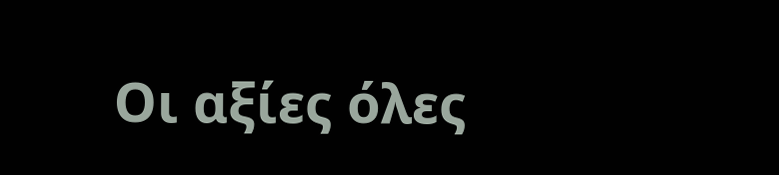Οι αξίες όλες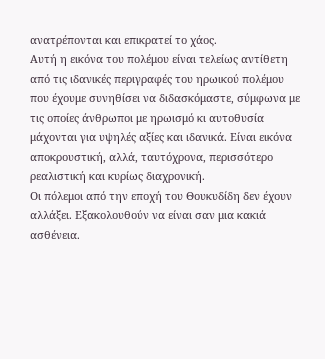ανατρέπονται και επικρατεί το χάος.
Αυτή η εικόνα του πολέμου είναι τελείως αντίθετη από τις ιδανικές περιγραφές του ηρωικού πολέμου που έχουμε συνηθίσει να διδασκόμαστε, σύμφωνα με τις οποίες άνθρωποι με ηρωισμό κι αυτοθυσία μάχονται για υψηλές αξίες και ιδανικά. Είναι εικόνα αποκρουστική, αλλά, ταυτόχρονα, περισσότερο ρεαλιστική και κυρίως διαχρονική.
Οι πόλεμοι από την εποχή του Θουκυδίδη δεν έχουν αλλάξει. Εξακολουθούν να είναι σαν μια κακιά ασθένεια.